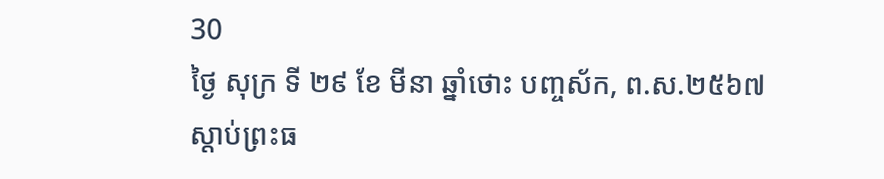30
ថ្ងៃ សុក្រ ទី ២៩ ខែ មីនា ឆ្នាំថោះ បញ្ចស័ក, ព.ស.២៥៦៧
ស្តាប់ព្រះធ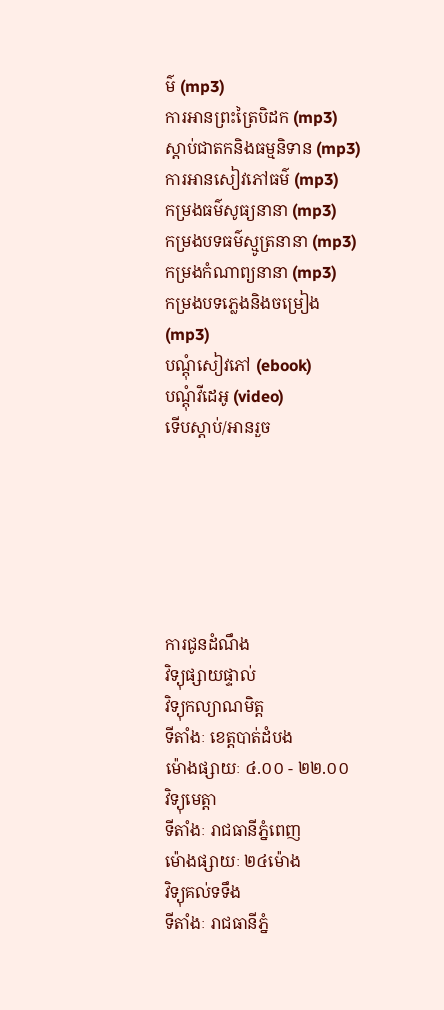ម៌ (mp3)
ការអានព្រះត្រៃបិដក (mp3)
ស្តាប់ជាតកនិងធម្មនិទាន (mp3)
ការអានសៀវភៅធម៌ (mp3)
កម្រងធម៌សូធ្យនានា (mp3)
កម្រងបទធម៌ស្មូត្រនានា (mp3)
កម្រងកំណាព្យនានា (mp3)
កម្រងបទភ្លេងនិងចម្រៀង (mp3)
បណ្តុំសៀវភៅ (ebook)
បណ្តុំវីដេអូ (video)
ទើបស្តាប់/អានរួច






ការជូនដំណឹង
វិទ្យុផ្សាយផ្ទាល់
វិទ្យុកល្យាណមិត្ត
ទីតាំងៈ ខេត្តបាត់ដំបង
ម៉ោងផ្សាយៈ ៤.០០ - ២២.០០
វិទ្យុមេត្តា
ទីតាំងៈ រាជធានីភ្នំពេញ
ម៉ោងផ្សាយៈ ២៤ម៉ោង
វិទ្យុគល់ទទឹង
ទីតាំងៈ រាជធានីភ្នំ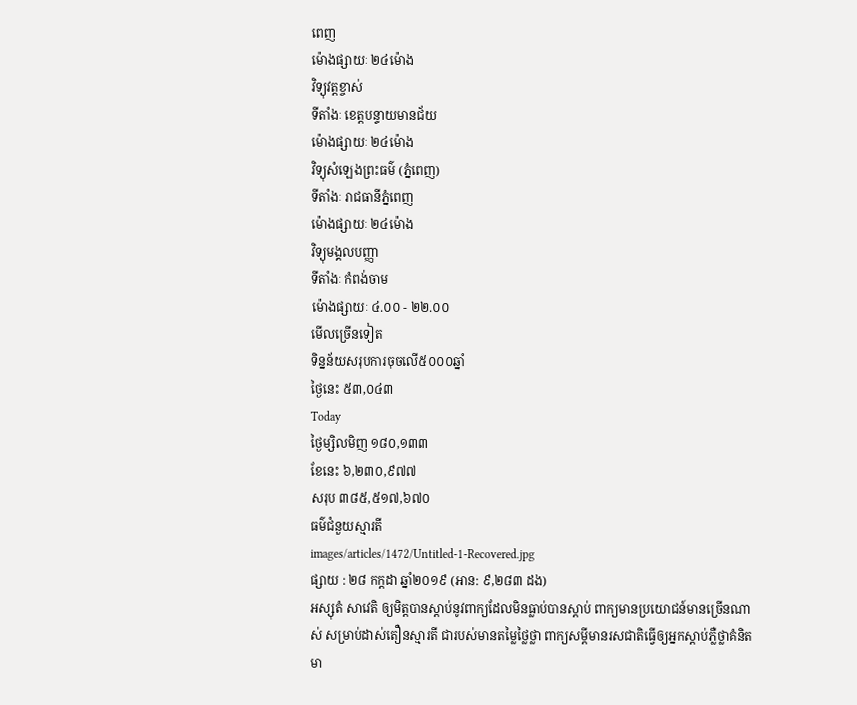ពេញ
ម៉ោងផ្សាយៈ ២៤ម៉ោង
វិទ្យុវត្តខ្ចាស់
ទីតាំងៈ ខេត្តបន្ទាយមានជ័យ
ម៉ោងផ្សាយៈ ២៤ម៉ោង
វិទ្យុសំឡេងព្រះធម៌ (ភ្នំពេញ)
ទីតាំងៈ រាជធានីភ្នំពេញ
ម៉ោងផ្សាយៈ ២៤ម៉ោង
វិទ្យុមង្គលបញ្ញា
ទីតាំងៈ កំពង់ចាម
ម៉ោងផ្សាយៈ ៤.០០ - ២២.០០
មើលច្រើនទៀត
ទិន្នន័យសរុបការចុចលើ៥០០០ឆ្នាំ
ថ្ងៃនេះ ៥៣,០៤៣
Today
ថ្ងៃម្សិលមិញ ១៨០,១៣៣
ខែនេះ ៦,២៣០,៩៧៧
សរុប ៣៨៥,៥១៧,៦៧០
ធម៌ជំនួយស្មារតី
images/articles/1472/Untitled-1-Recovered.jpg
ផ្សាយ : ២៨ កក្តដា ឆ្នាំ២០១៩ (អាន: ៩,២៨៣ ដង)
អស្សុតំ សាវេតិ ឲ្យមិត្តបានស្ដាប់នូវពាក្យដែលមិនធ្លាប់បានស្ដាប់ ពាក្យមានប្រយោជន៍មានច្រើនណាស់ សម្រាប់ដាស់តឿនស្មារតី ជារបស់មានតម្លៃថ្លៃថ្លា ពាក្យសម្ដីមានរសជាតិធ្វើឲ្យអ្នកស្ដាប់ភ្លឺថ្លាគំនិត មា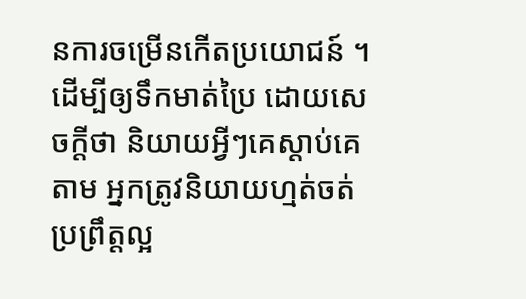នការចម្រើនកើតប្រយោជន៍ ។ដើម្បីឲ្យទឹកមាត់ប្រៃ ដោយសេចក្ដីថា និយាយអ្វីៗគេស្ដាប់គេតាម អ្នកត្រូវនិយាយហ្មត់ចត់ប្រព្រឹត្តល្អ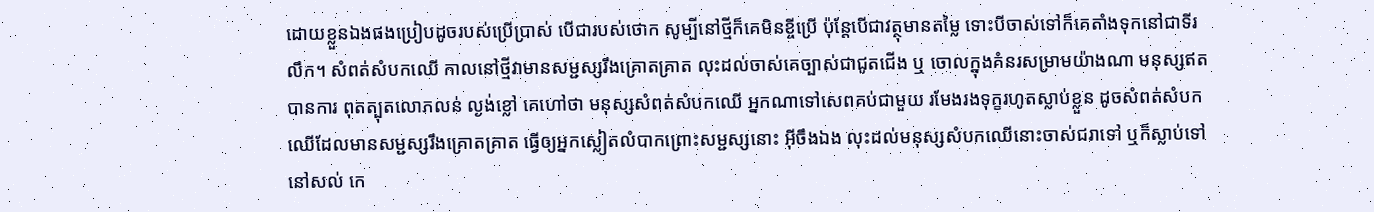ដោយខ្លួនឯងផងប្រៀបដូចរបស់ប្រើប្រាស់ បើជារបស់ថោក សូម្បីនៅថ្មីក៏គេមិនខ្ចីប្រើ ប៉ុន្តែបើជាវត្ថុមានតម្លៃ ទោះបីចាស់ទៅក៏គេតាំងទុកនៅជាទីរលឹក។ សំពត់សំបកឈើ កាលនៅថ្មីវាមានសម្ជស្សរឹងគ្រោតគ្រាត លុះដល់ចាស់គេច្បាស់ជាជូតជើង ឬ ចោលក្នុងគំនរសម្រាមយ៉ាងណា មនុស្សឥតបានការ ពុតត្បុតលោភលន់ ល្ងង់ខ្លៅ គេហៅថា មនុស្សសំពត់សំបកឈើ អ្នកណាទៅសេពគប់ជាមួយ រមែងរងទុក្ខរហូតស្លាប់ខ្លួន ដូចសំពត់សំបកឈើដែលមានសម្ជស្សរឹងគ្រោតគ្រាត ធ្វើឲ្យអ្នកស្លៀតលំបាកព្រោះសម្ជស្សនោះ អ៊ីចឹងឯង លុះដល់មនុស្សសំបកឈើនោះចាស់ជរាទៅ ឬក៏ស្លាប់ទៅ នៅសល់ កេ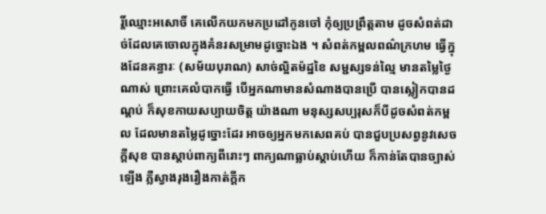រ្តិ៍ឈ្មោះអសោចិ៍ គេលើកយកមកប្រដៅកូនចៅ កុំឲ្យប្រព្រឹត្តតាម ដូចសំពត់ដាច់ដែលគេចោលក្នុងគំនរសម្រាមដូច្នោះឯង ។ សំពត់កម្ពលពណ៌ក្រហម ធ្វើក្នុងដែនគន្ធារៈ (សម័យបុរាណ) សាច់ល្អិតម៉ដ្ឋខៃ សម្ជស្សទន់ល្មៃ មានតម្លៃថ្ងៃណាស់ ព្រោះគេលំបាកធ្វើ បើអ្នកណាមានសំណាងបានប្រើ បានស្លៀកបានដណ្ដប់ ក៏សុខកាយសប្បាយចិត្ត យ៉ាងណា មនុស្សសប្បរុសក៏បីដូចសំពត់កម្ពល ដែលមានតម្លៃដូច្នោះដែរ អាចឲ្យអ្នកមកសេពគប់ បានជួបប្រសព្វនូវសេចក្ដីសុខ បានស្ដាប់ពាក្យពីរោះៗ ពាក្យណាធ្លាប់ស្ដាប់ហើយ ក៏កាន់តែបានច្បាស់ឡើង ភ្លឺស្វាងរុងរឿងកាត់ក្ដីក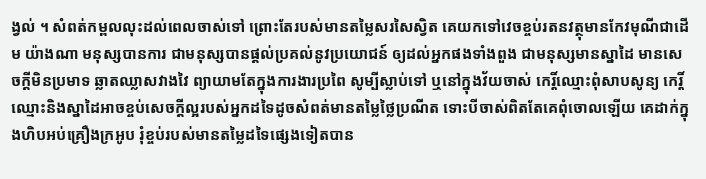ង្វល់ ។ សំពត់កម្ពលលុះដល់ពេលចាស់ទៅ ព្រោះតែរបស់មានតម្លៃសរសៃស្វិត គេយកទៅវេចខ្ចប់រតនវត្ថុមានកែវមុណីជាដើម យ៉ាងណា មនុស្សបានការ ជាមនុស្សបានផ្ដល់ប្រគល់នូវប្រយោជន៍ ឲ្យដល់អ្នកផងទាំងពួង ជាមនុស្សមានស្នាដៃ មានសេចក្ដីមិនប្រមាទ ឆ្លាតឈ្លាសវាងវៃ ព្យាយាមតែក្នុងការងារប្រពៃ សូម្បីស្លាប់ទៅ ឬនៅក្នុងវ័យចាស់ កេរ្តិ៍ឈ្មោះពុំសាបសូន្យ កេរ្តិ៍ឈ្មោះនិងស្នាដៃអាចខ្ចប់សេចក្ដីល្អរបស់អ្នកដទៃដូចសំពត់មានតម្លៃថ្លៃប្រណីត ទោះបីចាស់ពិតតែគេពុំចោលឡើយ គេដាក់ក្នុងហិបអប់គ្រឿងក្រអូប រុំខ្ចប់របស់មានតម្លៃដទៃផ្សេងទៀតបាន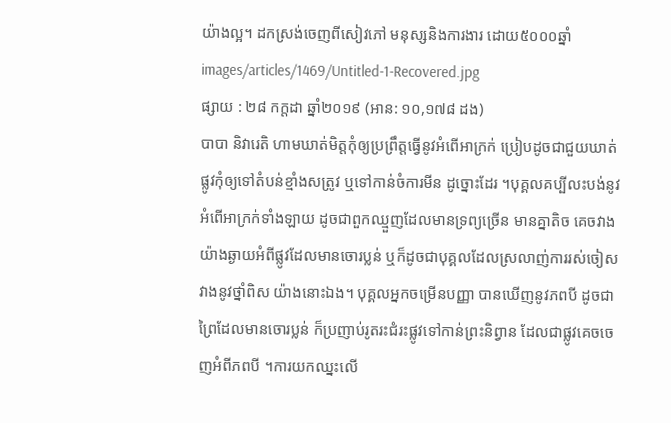យ៉ាងល្អ។ ដកស្រង់ចេញពីសៀវភៅ មនុស្សនិងការងារ ដោយ៥០០០ឆ្នាំ
images/articles/1469/Untitled-1-Recovered.jpg
ផ្សាយ : ២៨ កក្តដា ឆ្នាំ២០១៩ (អាន: ១០,១៧៨ ដង)
បាបា និវារេតិ ហាមឃាត់មិត្តកុំឲ្យប្រព្រឹត្តធ្វើនូវអំពើអាក្រក់ ប្រៀបដូចជាជួយឃាត់ផ្លូវកុំឲ្យទៅតំបន់ខ្មាំងសត្រូវ ឬទៅកាន់ចំការមីន ដូច្នោះដែរ ។បុគ្គលគប្បីលះបង់នូវអំពើអាក្រក់ទាំងឡាយ ដូចជាពួកឈ្មួញដែលមានទ្រព្យច្រើន មានគ្នាតិច គេចវាងយ៉ាងឆ្ងាយអំពីផ្លូវដែលមានចោរប្លន់ ឬក៏ដូចជាបុគ្គលដែលស្រលាញ់ការរស់ចៀសវាងនូវថ្នាំពិស យ៉ាងនោះឯង។ បុគ្គលអ្នកចម្រើនបញ្ញា បានឃើញនូវភពបី ដូចជាព្រៃដែលមានចោរប្លន់ ក៏ប្រញាប់រូតរះជំរះផ្លូវទៅកាន់ព្រះនិព្វាន ដែលជាផ្លូវគេចចេញអំពីភពបី ។ការយកឈ្នះលើ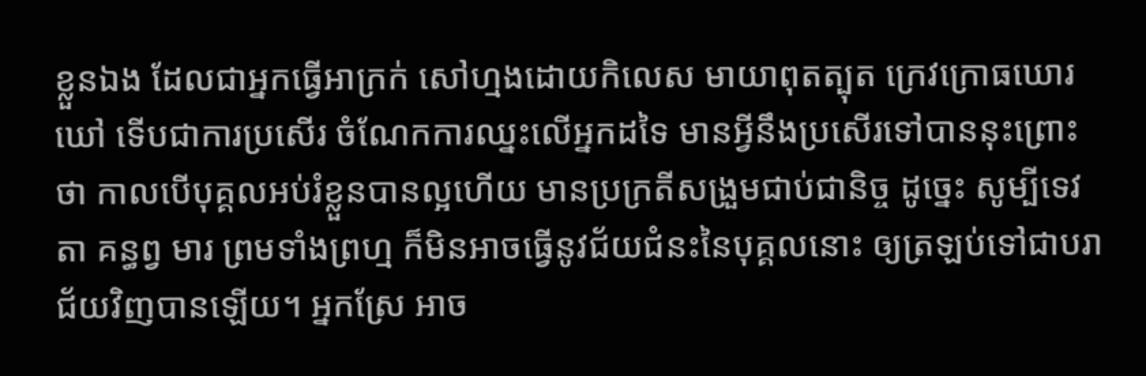ខ្លួនឯង ដែលជាអ្នកធ្វើអាក្រក់ សៅហ្មងដោយកិលេស មាយាពុតត្បុត ក្រេវក្រោធឃោរឃៅ ទើបជាការប្រសើរ ចំណែកការឈ្នះលើអ្នកដទៃ មានអ្វីនឹងប្រសើរទៅបាននុះព្រោះថា កាលបើបុគ្គលអប់រំខ្លួនបានល្អហើយ មានប្រក្រតីសង្រួមជាប់ជានិច្ច ដូច្នេះ សូម្បីទេវតា គន្ធព្វ មារ ព្រមទាំងព្រហ្ម ក៏មិនអាចធ្វើនូវជ័យជំនះនៃបុគ្គលនោះ ឲ្យត្រឡប់ទៅជាបរាជ័យវិញបានឡើយ។ អ្នកស្រែ អាច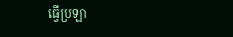ធ្វើប្រឡា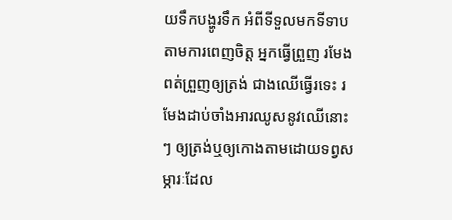យទឹកបង្ហូរទឹក អំពីទីទួលមកទីទាបតាមការពេញចិត្ត អ្នកធ្វើព្រួញ រមែងពត់ព្រួញឲ្យត្រង់ ជាងឈើធ្វើរទេះ រមែងដាប់ចាំងអារឈូសនូវឈើនោះៗ ឲ្យត្រង់ឬឲ្យកោងតាមដោយទព្វសម្ភារៈដែល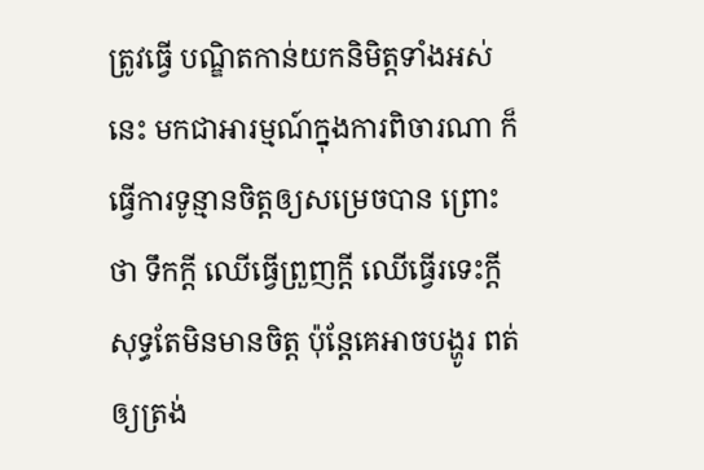ត្រូវធ្វើ បណ្ឌិតកាន់យកនិមិត្តទាំងអស់នេះ មកជាអារម្មណ៍ក្នុងការពិចារណា ក៏ធ្វើការទូន្មានចិត្តឲ្យសម្រេចបាន ព្រោះថា ទឹកក្ដី ឈើធ្វើព្រួញក្ដី ឈើធ្វើរទេះក្ដី សុទ្ធតែមិនមានចិត្ត ប៉ុន្តែគេអាចបង្ហូរ ពត់ឲ្យត្រង់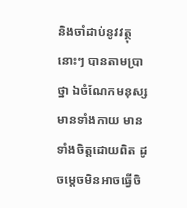និងចាំដាប់នូវវត្ថុនោះៗ បានតាមប្រាថ្នា ឯចំណែកមនុស្សមានទាំងកាយ មានទាំងចិត្តដោយពិត ដូចម្តេចមិនអាចធ្វើចិ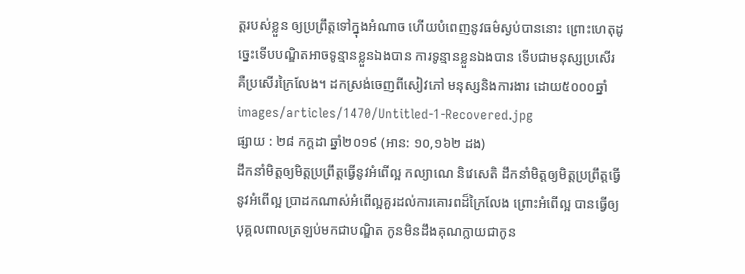ត្តរបស់ខ្លួន ឲ្យប្រព្រឹត្តទៅក្នុងអំណាច ហើយបំពេញនូវធម៌ស្ងប់បាននោះ ព្រោះហេតុដូច្នេះទើបបណ្ឌិតអាចទូន្មានខ្លួនឯងបាន ការទូន្មានខ្លួនឯងបាន ទើបជាមនុស្សប្រសើរ គឺប្រសើរក្រៃលែង។ ដកស្រង់ចេញពីសៀវភៅ មនុស្សនិងការងារ ដោយ៥០០០ឆ្នាំ
images/articles/1470/Untitled-1-Recovered.jpg
ផ្សាយ : ២៨ កក្តដា ឆ្នាំ២០១៩ (អាន: ១០,១៦២ ដង)
ដឹកនាំមិត្តឲ្យមិត្តប្រព្រឹត្តធ្វើនូវអំពើល្អ កល្យាណេ និវេសេតិ ដឹកនាំមិត្តឲ្យមិត្តប្រព្រឹត្តធ្វើនូវអំពើល្អ ប្រាដកណាស់អំពើល្អគួរដល់ការគោរពដ៏ក្រៃលែង ព្រោះអំពើល្អ បានធ្វើឲ្យបុគ្គលពាលត្រឡប់មកជាបណ្ឌិត កូនមិនដឹងគុណក្លាយជាកូន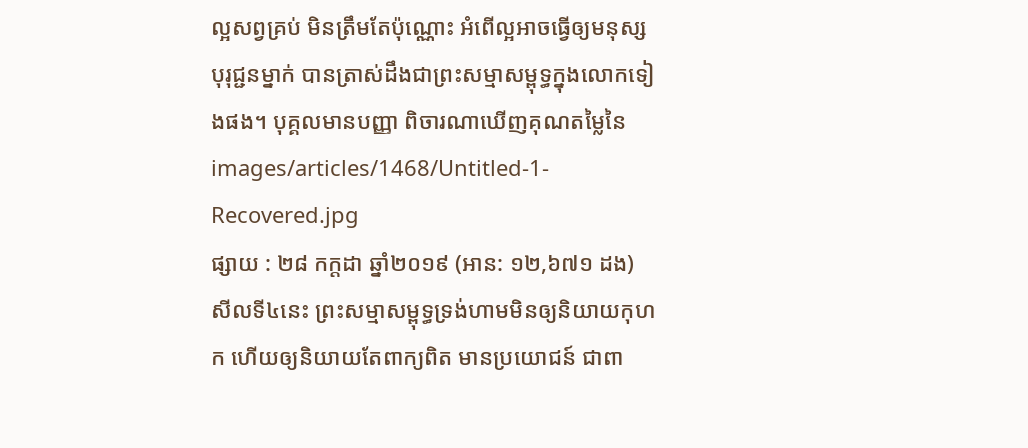ល្អសព្វគ្រប់ មិនត្រឹមតែប៉ុណ្ណោះ អំពើល្អអាចធ្វើឲ្យមនុស្សបុរុជ្ជនម្នាក់ បានត្រាស់ដឹងជាព្រះសម្មាសម្ពុទ្ធក្នុងលោកទៀងផង។ បុគ្គលមានបញ្ញា ពិចារណាឃើញគុណតម្លៃនៃ
images/articles/1468/Untitled-1-Recovered.jpg
ផ្សាយ : ២៨ កក្តដា ឆ្នាំ២០១៩ (អាន: ១២,៦៧១ ដង)
សីលទី៤នេះ ព្រះសម្មាសម្ពុទ្ធទ្រង់ហាមមិនឲ្យនិយាយកុហក ហើយឲ្យនិយាយតែពាក្យពិត មានប្រយោជន៍ ជាពា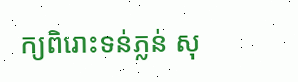ក្យពិរោះទន់ភ្លន់ សុ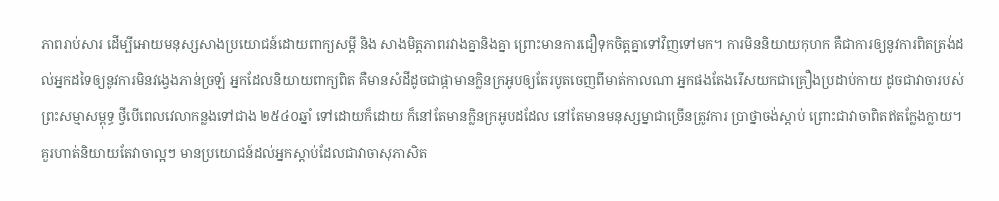ភាពរាប់សារ ដើម្បីអោយមនុស្សសាងប្រយោជន៍ដោយពាក្យសម្ដី និង សាងមិត្តភាពរវាងគ្នានិងគ្នា ព្រោះមានការជឿទុកចិត្តគ្នាទៅវិញទៅមក។ ការមិននិយាយកុហក គឺជាការឲ្យនូវការពិតត្រង់ដល់អ្នកដទៃឲ្យនូវការមិនវង្វេងភាន់ច្រឡំ អ្នកដែលនិយាយពាក្យពិត គឺមានសំដីដូចជាផ្កាមានក្លិនក្រអូបឲ្យតែរបូតចេញពីមាត់កាលណា អ្នកផងតែងរើសយកជាគ្រឿងប្រដាប់កាយ ដូចជាវាចារបស់ព្រះសម្មាសម្ពុទ្ធ ថ្វីបើពេលវេលាកន្លងទៅជាង ២៥៤០ឆ្នាំ ទៅដោយក៏ដោយ ក៏នៅតែមានក្លិនក្រអូបដដែល នៅតែមានមនុស្សម្នាជាច្រើនត្រូវការ ប្រាថ្នាចង់ស្ដាប់ ព្រោះជាវាចាពិតឥតក្លែងក្លាយ។ គួរហាត់និយាយតែវាចាល្អៗ មានប្រយោជន៍ដល់អ្នកស្ដាប់ដែលជាវាចាសុភាសិត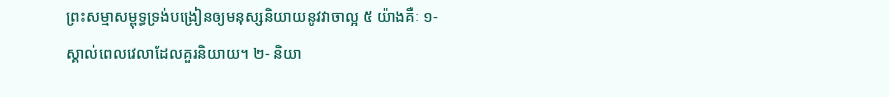ព្រះសម្មាសម្ពុទ្ធទ្រង់បង្រៀនឲ្យមនុស្សនិយាយនូវវាចាល្អ ៥ យ៉ាងគឺៈ ១- ស្គាល់ពេលវេលាដែលគួរនិយាយ។ ២- និយា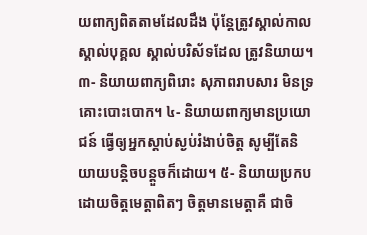យពាក្យពិតតាមដែលដឹង ប៉ុន្តែត្រូវស្គាល់កាល ស្គាល់បុគ្គល ស្គាល់បរិស័ទដែល ត្រូវនិយាយ។ ៣- និយាយពាក្យពិរោះ សុភាពរាបសារ មិនទ្រគោះបោះបោក។ ៤- និយាយពាក្យមានប្រយោជន៍ ធ្វើឲ្យអ្នកស្ដាប់ស្ងប់រំងាប់ចិត្ត សូម្បីតែនិយាយបន្តិចបន្តួចក៏ដោយ។ ៥- និយាយប្រកបដោយចិត្តមេត្តាពិតៗ ចិត្តមានមេត្តាគឺ ជាចិ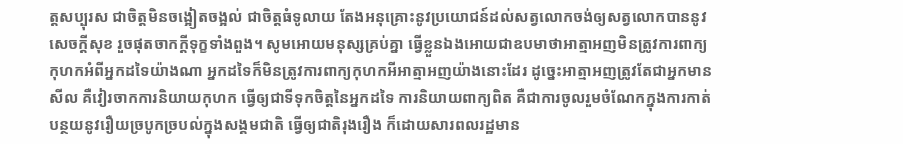ត្តសប្បុរស ជាចិត្តមិនចង្អៀតចង្អល់ ជាចិត្តធំទូលាយ តែងអនុគ្រោះនូវប្រយោជន៍ដល់សត្វលោកចង់ឲ្យសត្វលោកបាននូវសេចក្ដីសុខ រួចផុតចាកក្ដីទុក្ខទាំងពួង។ សូមអោយមនុស្សគ្រប់គ្នា ធ្វើខ្លួនឯងអោយជាឧបមាថាអាត្មាអញមិនត្រូវការពាក្យកុហកអំពីអ្នកដទៃយ៉ាងណា អ្នកដទៃក៏មិនត្រូវការពាក្យកុហកអីអាត្មាអញយ៉ាងនោះដែរ ដូច្នេះអាត្មាអញត្រូវតែជាអ្នកមានសីល គឺវៀរចាកការនិយាយកុហក ធ្វើឲ្យជាទីទុកចិត្តនៃអ្នកដទៃ ការនិយាយពាក្យពិត គឺជាការចូលរួមចំណែកក្នុងការកាត់បន្ថយនូវរឿយច្របូកច្របល់ក្នុងសង្គមជាតិ ធ្វើឲ្យជាតិរុងរឿង ក៏ដោយសារពលរដ្ឋមាន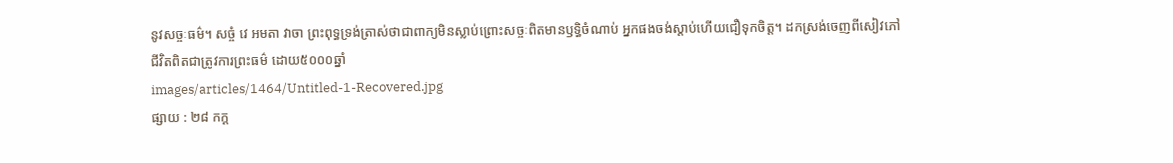នូវសច្ចៈធម៌។ សច្ចំ វេ អមតា វាចា ព្រះពុទ្ធទ្រង់ត្រាស់ថាជាពាក្យមិនស្លាប់ព្រោះសច្ចៈពិតមានឫទ្ធិចំណាប់ អ្នកផងចង់ស្ដាប់ហើយជឿទុកចិត្ត។ ដកស្រង់ចេញពីសៀវភៅ ជីវិតពិតជាត្រូវការព្រះធម៌ ដោយ៥០០០ឆ្នាំ
images/articles/1464/Untitled-1-Recovered.jpg
ផ្សាយ : ២៨ កក្ត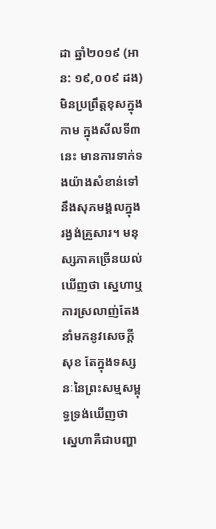ដា ឆ្នាំ២០១៩ (អាន: ១៩,០០៩ ដង)
មិនប្រព្រឹត្តខុសក្នុងកាម ក្នុងសីលទី៣នេះ មានការទាក់ទងយ៉ាងសំខាន់ទៅនឹងសុភមង្គលក្នុងរង្វង់គ្រួសារ។ មនុស្សភាគច្រើនយល់ឃើញថា ស្នេហាឬការស្រលាញ់តែងនាំមកនូវសេចក្ដីសុខ តែក្នុងទស្សនៈនៃព្រះសម្មសម្ពុទ្ធទ្រង់ឃើញថា ស្នេហាគឺជាបញ្ហា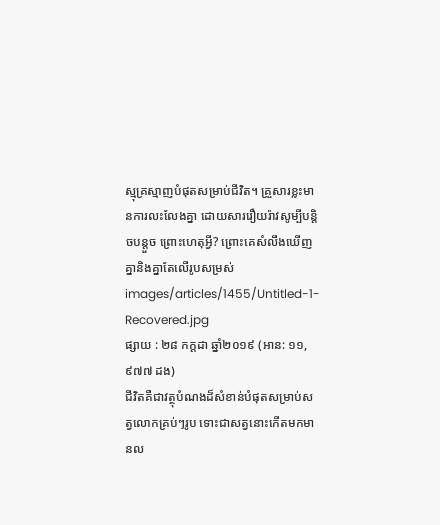ស្មុគ្រស្មាញបំផុតសម្រាប់ជីវិត។ គ្រួសារខ្លះមានការលះលែងគ្នា ដោយសាររឿយរ៉ាវសូម្បីបន្តិចបន្តួច ព្រោះហេតុអ្វី? ព្រោះគេសំលឹងឃើញគ្នានិងគ្នាតែលើរូបសម្រស់
images/articles/1455/Untitled-1-Recovered.jpg
ផ្សាយ : ២៨ កក្តដា ឆ្នាំ២០១៩ (អាន: ១១,៩៧៧ ដង)
ជីវិតគឺជាវត្ថុបំណងដ៏សំខាន់បំផុតសម្រាប់សត្វលោកគ្រប់ៗរូប ទោះជាសត្វនោះកើតមកមានល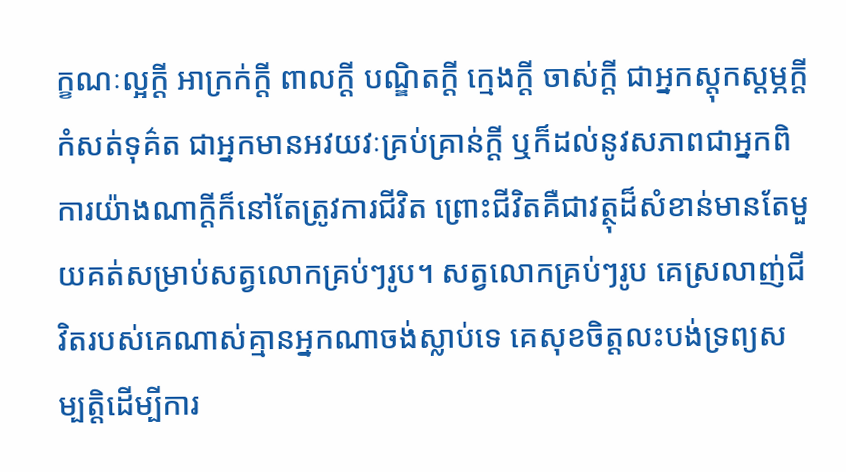ក្ខណៈល្អក្ដី អាក្រក់ក្ដី ពាលក្ដី បណ្ឌិតក្ដី ក្មេងក្ដី ចាស់ក្ដី ជាអ្នកស្ដុកស្ដម្ភក្ដី កំសត់ទុគ៌ត ជាអ្នកមានអវយវៈគ្រប់គ្រាន់ក្ដី ឬក៏ដល់នូវសភាពជាអ្នកពិការយ៉ាងណាក្ដីក៏នៅតែត្រូវការជីវិត ព្រោះជីវិតគឺជាវត្ថុដ៏សំខាន់មានតែមួយគត់សម្រាប់សត្វលោកគ្រប់ៗរូប។ សត្វលោកគ្រប់ៗរូប គេស្រលាញ់ជីវិតរបស់គេណាស់គ្មានអ្នកណាចង់ស្លាប់ទេ គេសុខចិត្តលះបង់ទ្រព្យសម្បត្តិដើម្បីការ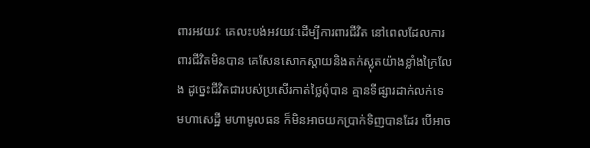ពារអវយវៈ គេលះបង់អវយវៈដើម្បីការពារជីវិត នៅពេលដែលការពារជីវិតមិនបាន គេសែនសោកស្ដាយនិងតក់ស្លុតយ៉ាងខ្លាំងក្រៃលែង ដូច្នេះជីវិតជារបស់ប្រសើរកាត់ថ្លៃពុំបាន គ្មានទីផ្សារដាក់លក់ទេ មហាសេដ្ឋី មហាមូលធន ក៏មិនអាចយកប្រាក់ទិញបានដែរ បើអាច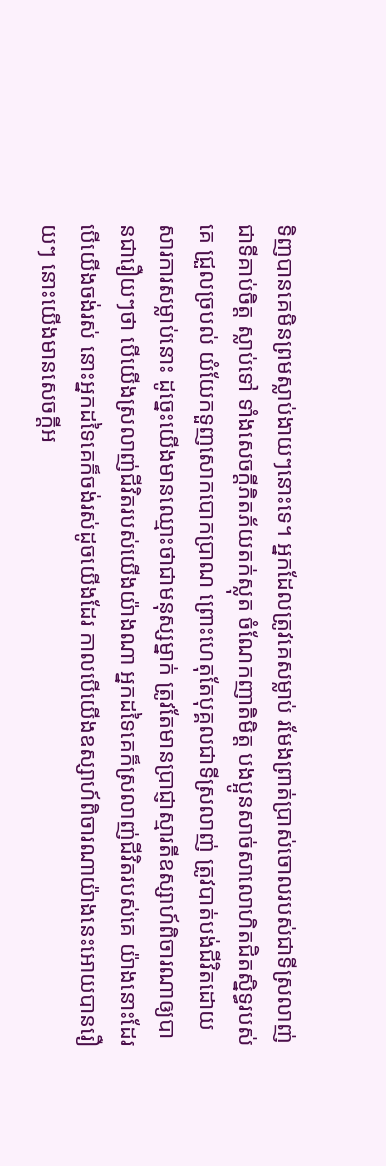ទិញបានគេមិនព្រមស្លាប់ងាយៗនោះទេ។ អ្នកដែលត្រូវគេសម្លាប់ រមែងព្រាត់ប្រាស់ចោលរបស់ជាទីស្រលាញ់ ជាទីគាប់ចិត្ត ស្លាប់ទៅ ទាំងសេចក្ដីភិតភ័យតក់ស្លុត ចំណែកញាតិមិត្ត បងប្អូនសាច់សាលោហិតជិតស្និទ្ធរបស់គេ ជ្រួលច្របល់ យំយែកទួញសោកបោកប្រាណ ព្រោះហេតុតែបុគ្គលជាទីស្រលាញ់ ត្រូវបាត់បង់ជីវិតដោយសារការសម្លាប់នោះ ដូច្នេះយើងមានឈ្មោះថាជាមនុស្សម្នាក់ ត្រូវតែមានប្រាជ្ញាស្មារតីឧស្សាហ៍ពិចារណាឲ្យបានជារឿយៗថា បើយើងស្រលាញ់ជីវិតរបស់យើងយ៉ាងណា អ្នកដទៃគេក៏ស្រលាញ់ជីវិតរបស់គេ យ៉ាងនោះដែរបើយើងចង់រស់ នោះអ្នកដទៃគេក៏ចង់រស់ដូចយើងដែរ កាលបើយើងឧស្សាហ៍ពិចារណាយ៉ាងនេះអោយបានរឿយៗ នោះយើងមានសេចក្ដីអ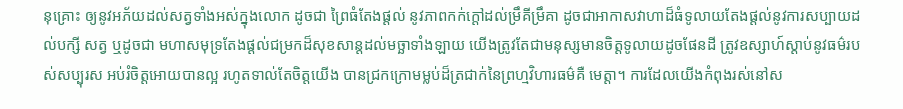នុគ្រោះ ឲ្យនូវអភ័យដល់សត្វទាំងអស់ក្នុងលោក ដូចជា ព្រៃធំតែងផ្ដល់ នូវភាពកក់ក្ដៅដល់ម្រឹគីម្រឹគា ដូចជាអាកាសវាហាដ៏ធំទូលាយតែងផ្ដល់នូវការសប្បាយដល់បក្សី សត្វ ឬដូចជា មហាសមុទ្រតែងផ្ដល់ជម្រកដ៏សុខសាន្តដល់មច្ឆាទាំងឡាយ យើងត្រូវតែជាមនុស្សមានចិត្តទូលាយដូចផែនដី ត្រូវឧស្សាហ៍ស្ដាប់នូវធម៌របស់សប្បុរស អប់រំចិត្តអោយបានល្អ រហូតទាល់តែចិត្តយើង បានជ្រកក្រោមម្លប់ដ៏ត្រជាក់នៃព្រហ្មវិហារធម៌គឺ មេត្តា។ ការដែលយើងកំពុងរស់នៅស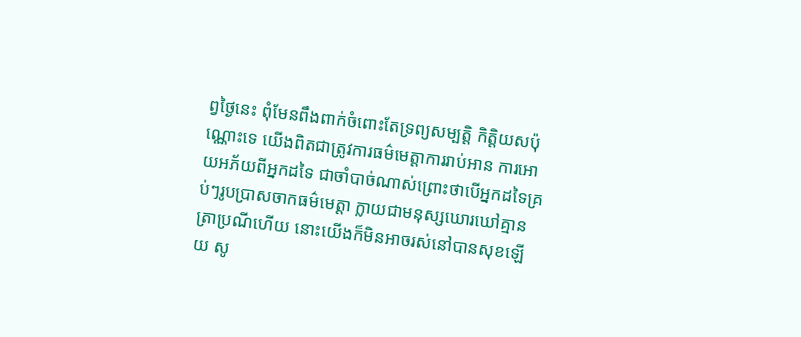ព្វថ្ងៃនេះ ពុំមែនពឹងពាក់ចំពោះតែទ្រព្យសម្បត្តិ កិត្តិយសប៉ុណ្ណោះទេ យើងពិតជាត្រូវការធម៌មេត្តាការរាប់អាន ការអោយអភ័យពីអ្នកដទៃ ជាចាំបាច់ណាស់ព្រោះថាបើអ្នកដទៃគ្រប់ៗរូបប្រាសចាកធម៌មេត្តា ក្លាយជាមនុស្សឃោរឃៅគ្មានត្រាប្រណីហើយ នោះយើងក៏មិនអាចរស់នៅបានសុខឡើយ សូ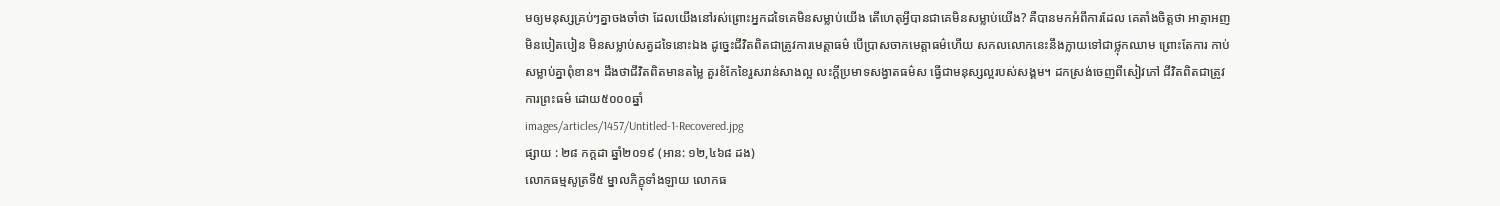មឲ្យមនុស្សគ្រប់ៗគ្នាចងចាំថា ដែលយើងនៅរស់ព្រោះអ្នកដទៃគេមិនសម្លាប់យើង តើហេតុអ្វីបានជាគេមិនសម្លាប់យើង? គឺបានមកអំពីការដែល គេតាំងចិត្តថា អាត្មាអញមិនបៀតបៀន មិនសម្លាប់សត្វដទៃនោះឯង ដូច្នេះជីវិតពិតជាត្រូវការមេត្តាធម៌ បើប្រាសចាកមេត្តាធម៌ហើយ សកលលោកនេះនឹងក្លាយទៅជាថ្លុកឈាម ព្រោះតែការ កាប់សម្លាប់គ្នាពុំខាន។ ដឹងថាជីវិតពិតមានតម្លៃ គួរខំកែខៃរួសរាន់សាងល្អ លះក្ដីប្រមាទសង្វាតធម៌ស ធ្វើជាមនុស្សល្អរបស់សង្គម។ ដកស្រង់ចេញពីសៀវភៅ ជីវិតពិតជាត្រូវការព្រះធម៌ ដោយ៥០០០ឆ្នាំ
images/articles/1457/Untitled-1-Recovered.jpg
ផ្សាយ : ២៨ កក្តដា ឆ្នាំ២០១៩ (អាន: ១២,៤៦៨ ដង)
លោកធម្មសូត្រទី៥ ម្នាលភិក្ខុទាំងឡាយ លោកធ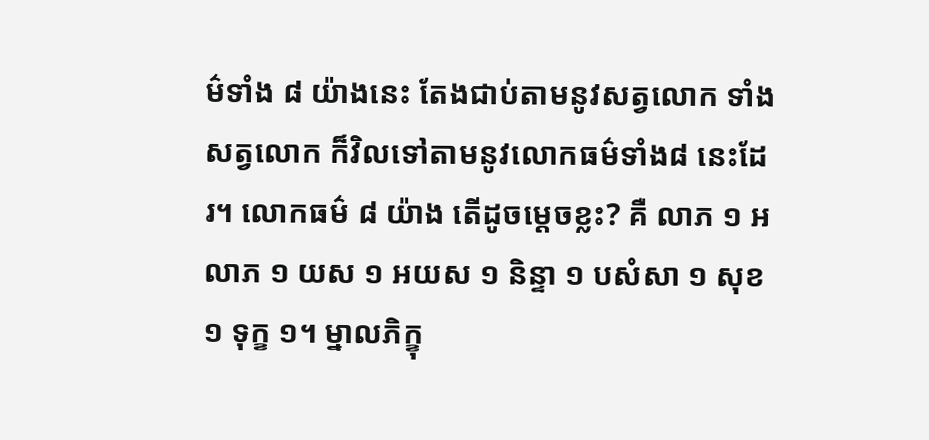ម៌ទាំង ៨ យ៉ាងនេះ តែងជាប់តាមនូវសត្វលោក ទាំងសត្វលោក ក៏វិលទៅតាមនូវលោកធម៌ទាំង៨ នេះដែរ។ លោកធម៌ ៨ យ៉ាង តើដូចម្ដេចខ្លះ? គឺ លាភ ១ អលាភ ១ យស ១ អយស ១ និន្ទា ១ បសំសា ១ សុខ ១ ទុក្ខ ១។ ម្នាលភិក្ខុ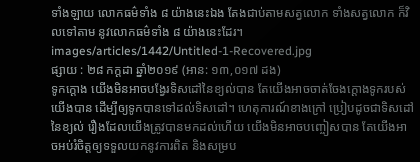ទាំងឡាយ លោកធម៌ទាំង ៨ យ៉ាងនេះឯង តែងជាប់តាមសត្វលោក ទាំងសត្វលោក ក៏វិលទៅតាម នូវលោកធម៌ទាំង ៨ យ៉ាងនេះដែរ។
images/articles/1442/Untitled-1-Recovered.jpg
ផ្សាយ : ២៨ កក្តដា ឆ្នាំ២០១៩ (អាន: ១៣,០១៧ ដង)
ទូកក្ដោង យើងមិនអាចបង្វែរទិសដៅនៃខ្យល់បាន តែយើងអាចចាត់ចែងក្ដោងទូករបស់យើងបាន ដើម្បីឲ្យទូកបានទៅដល់ទិសដៅ។ ហេតុការណ៍ខាងក្រៅ ប្រៀបដូចជាទិសដៅនៃខ្យល់ រឿងដែលយើងត្រូវបានមកដល់ហើយ យើងមិនអាចបញ្ចៀសបាន តែយើងអាចអប់រំចិត្តឲ្យទទួលយកនូវការពិត និងសម្រប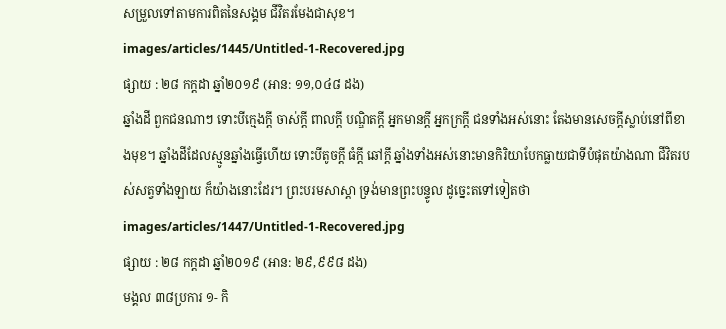សម្រួលទៅតាមការពិតនៃសង្គម ជីវិតរមែងជាសុខ។
images/articles/1445/Untitled-1-Recovered.jpg
ផ្សាយ : ២៨ កក្តដា ឆ្នាំ២០១៩ (អាន: ១១,០៤៨ ដង)
ឆ្នាំងដី ពួកជនណាៗ ទោះបីក្មេងក្ដី ចាស់ក្ដី ពាលក្ដី បណ្ឌិតក្ដី អ្នកមានក្ដី អ្នកក្រក្ដី ជនទាំងអស់នោះ តែងមានសេចក្ដីស្លាប់នៅពីខាងមុខ។ ឆ្នាំងដីដែលស្មូនឆ្នាំងធ្វើហើយ ទោះបីតូចក្ដី ធំក្ដី ឆៅក្ដី ឆ្នាំងទាំងអស់នោះមានកិរិយាបែកធ្លាយជាទីបំផុតយ៉ាងណា ជីវិតរបស់សត្វទាំងឡាយ ក៏យ៉ាងនោះដែរ។ ព្រះបរមសាស្ដា ទ្រង់មានព្រះបន្ទូល ដូច្នេះតទៅទៀតថា
images/articles/1447/Untitled-1-Recovered.jpg
ផ្សាយ : ២៨ កក្តដា ឆ្នាំ២០១៩ (អាន: ២៩,៩៩៨ ដង)
មង្គល ៣៨ប្រការ ១- កិ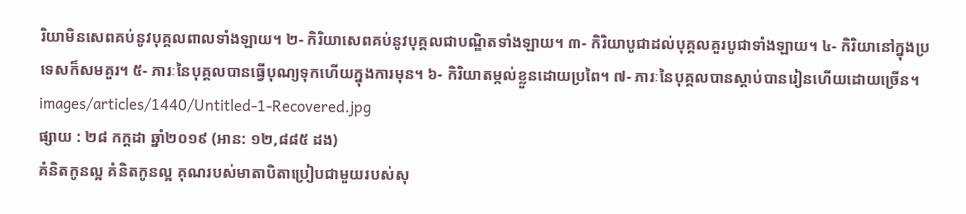រិយាមិនសេពគប់នូវបុគ្គលពាលទាំងឡាយ។ ២- កិរិយាសេពគប់នូវបុគ្គលជាបណ្ឌិតទាំងឡាយ។ ៣- កិរិយាបូជាដល់បុគ្គលគួរបូជាទាំងឡាយ។ ៤- កិរិយានៅក្នុងប្រទេសក៏សមគួរ។ ៥- ភារៈនៃបុគ្គលបានធ្វើបុណ្យទុកហើយក្នុងការមុន។ ៦- កិរិយាតម្កល់ខ្លួនដោយប្រពៃ។ ៧- ភារៈនៃបុគ្គលបានស្ដាប់បានរៀនហើយដោយច្រើន។
images/articles/1440/Untitled-1-Recovered.jpg
ផ្សាយ : ២៨ កក្តដា ឆ្នាំ២០១៩ (អាន: ១២,៨៨៥ ដង)
គំនិតកូនល្អ គំនិតកូនល្អ គុណរបស់មាតាបិតាប្រៀបជាមួយរបស់សុ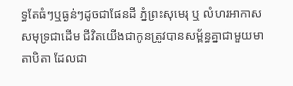ទ្ធតែធំៗឬធ្ងន់ៗដូចជាផែនដី ភ្នំព្រះសុមេរុ ឬ លំហរអាកាសសមុទ្រជាដើម ជីវិតយើងជាកូនត្រូវបានសម្ព័ន្ធគ្នាជាមួយមាតាបិតា ដែលជា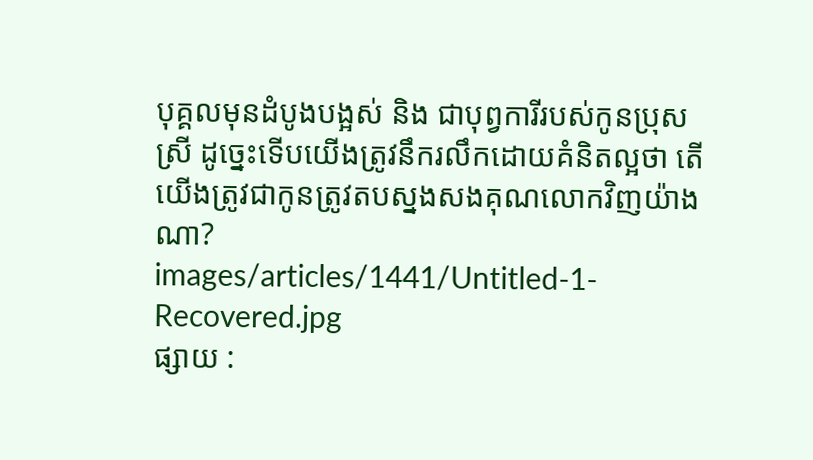បុគ្គលមុនដំបូងបង្អស់ និង ជាបុព្វការីរបស់កូនប្រុសស្រី ដូច្នេះទើបយើងត្រូវនឹករលឹកដោយគំនិតល្អថា តើយើងត្រូវជាកូនត្រូវតបស្នងសងគុណលោកវិញយ៉ាងណា?
images/articles/1441/Untitled-1-Recovered.jpg
ផ្សាយ :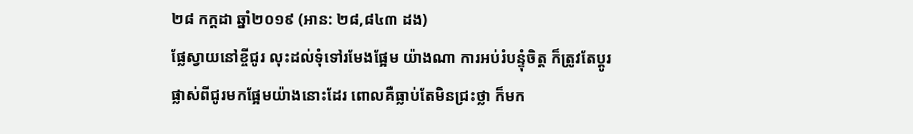២៨ កក្តដា ឆ្នាំ២០១៩ (អាន: ២៨,៨៤៣ ដង)
ផ្លែស្វាយនៅខ្ចីជូរ លុះដល់ទុំទៅរមែងផ្អែម យ៉ាងណា ការអប់រំបន្ទុំចិត្ត ក៏ត្រូវតែប្ដូរផ្លាស់ពីជូរមកផ្អែមយ៉ាងនោះដែរ ពោលគឺធ្លាប់តែមិនជ្រះថ្លា ក៏មក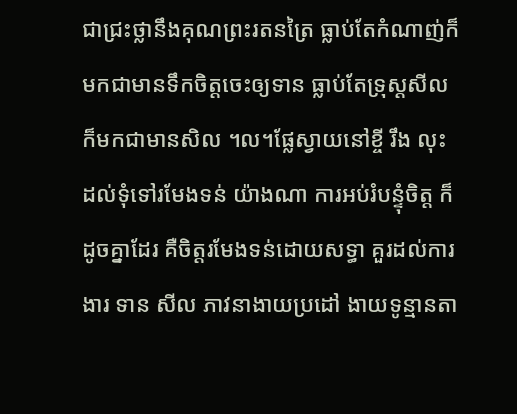ជាជ្រះថ្លានឹងគុណព្រះរតនត្រៃ ធ្លាប់តែកំណាញ់ក៏មកជាមានទឹកចិត្តចេះឲ្យទាន ធ្លាប់តែទ្រុស្ដសីល ក៏មកជាមានសិល ។ល។ផ្លែស្វាយនៅខ្ចី រឹង លុះដល់ទុំទៅរមែងទន់ យ៉ាងណា ការអប់រំបន្ទុំចិត្ត ក៏ដូចគ្នាដែរ គឺចិត្តរមែងទន់ដោយសទ្ធា គួរដល់ការងារ ទាន សីល ភាវនាងាយប្រដៅ ងាយទូន្មានតា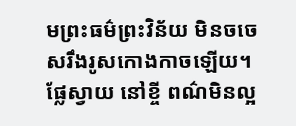មព្រះធម៌ព្រះវិន័យ មិនចចេសរឹងរូសកោងកាចឡើយ។ ផ្លែស្វាយ នៅខ្ចី ពណ៌មិនល្អ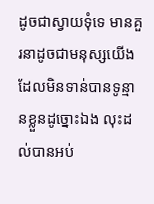ដូចជាស្វាយទុំទេ មានគួរនាដូចជាមនុស្សយើង ដែលមិនទាន់បានទូន្មានខ្លួនដូច្នោះឯង លុះដល់បានអប់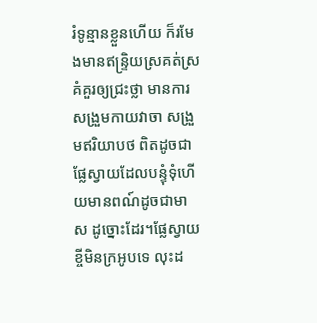រំទូន្មានខ្លួនហើយ ក៏រមែងមានឥន្ទ្រិយស្រគត់ស្រគំគួរឲ្យជ្រះថ្លា មានការសង្រួមកាយវាចា សង្រួមឥរិយាបថ ពិតដូចជាផ្លែស្វាយដែលបន្ទុំទុំហើយមានពណ៍ដូចជាមាស ដូច្នោះដែរ។ផ្លែស្វាយខ្ចីមិនក្រអូបទេ លុះដ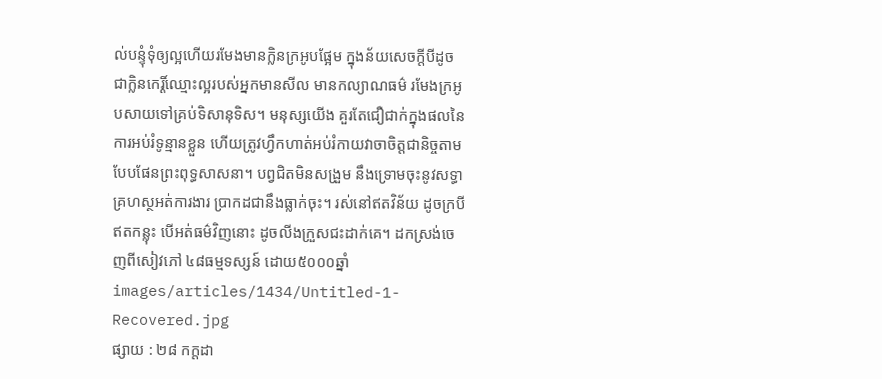ល់បន្ទុំទុំឲ្យល្អហើយរមែងមានក្លិនក្រអូបផ្អែម ក្នុងន័យសេចក្ដីបីដូចជាក្លិនកេរ្តិ៍ឈ្មោះល្អរបស់អ្នកមានសីល មានកល្យាណធម៌ រមែងក្រអូបសាយទៅគ្រប់ទិសានុទិស។ មនុស្សយើង គួរតែជឿជាក់ក្នុងផលនៃការអប់រំទូន្មានខ្លួន ហើយត្រូវហ្វឹកហាត់អប់រំកាយវាចាចិត្តជានិច្ចតាមបែបផែនព្រះពុទ្ធសាសនា។ បព្វជិតមិនសង្រួម នឹងទ្រោមចុះនូវសទ្ធា គ្រហស្ថអត់ការងារ ប្រាកដជានឹងធ្លាក់ចុះ។ រស់នៅឥតវិន័យ ដូចក្របីឥតកន្លុះ បើអត់ធម៌វិញនោះ ដូចលីងក្រួសជះដាក់គេ។ ដកស្រង់ចេញពីសៀវភៅ ៤៨ធម្មទស្សន៍ ដោយ៥០០០ឆ្នាំ
images/articles/1434/Untitled-1-Recovered.jpg
ផ្សាយ : ២៨ កក្តដា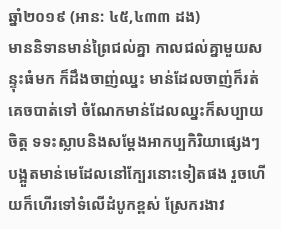ឆ្នាំ២០១៩ (អាន: ៤៥,៤៣៣ ដង)
មាននិទានមាន់ព្រៃជល់គ្នា កាលជល់គ្នាមួយសន្ទុះធំមក ក៏ដឹងចាញ់ឈ្នះ មាន់ដែលចាញ់ក៏រត់គេចបាត់ទៅ ចំណែកមាន់ដែលឈ្នះក៏សប្បាយចិត្ត ទទះស្លាបនិងសម្ដែងអាកប្បកិរិយាផ្សេងៗ បង្អួតមាន់មេដែលនៅក្បែរនោះទៀតផង រួចហើយក៏ហើរទៅទំលើដំបូកខ្ពស់ ស្រែករងាវ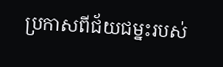ប្រកាសពីជ័យជម្នះរបស់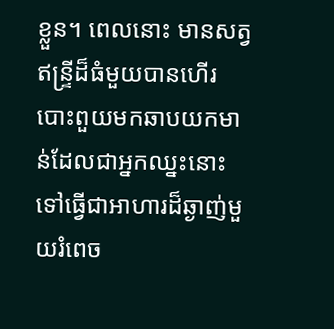ខ្លួន។ ពេលនោះ មានសត្វឥន្ទ្រីដ៏ធំមួយបានហើរបោះពួយមកឆាបយកមាន់ដែលជាអ្នកឈ្នះនោះទៅធ្វើជាអាហារដ៏ឆ្ងាញ់មួយរំពេច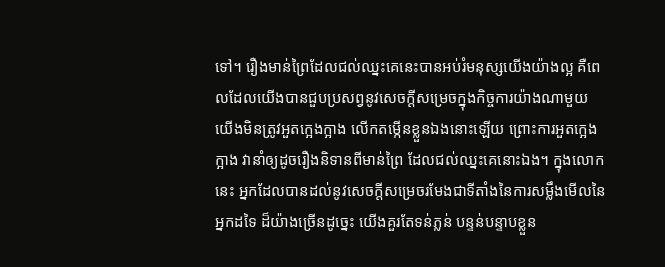ទៅ។ រឿងមាន់ព្រៃដែលជល់ឈ្នះគេនេះបានអប់រំមនុស្សយើងយ៉ាងល្អ គឺពេលដែលយើងបានជួបប្រសព្វនូវសេចក្ដីសម្រេចក្នុងកិច្ចការយ៉ាងណាមួយ យើងមិនត្រូវអួតក្អេងក្អាង លើកតម្កើនខ្លួនឯងនោះឡើយ ព្រោះការអួតក្អេងក្អាង វានាំឲ្យដូចរឿងនិទានពីមាន់ព្រៃ ដែលជល់ឈ្នះគេនោះឯង។ ក្នុងលោកនេះ អ្នកដែលបានដល់នូវសេចក្ដីសម្រេចរមែងជាទីតាំងនៃការសម្លឹងមើលនៃអ្នកដទៃ ដ៏យ៉ាងច្រើនដូច្នេះ យើងគួរតែទន់ភ្លន់ បន្ទន់បន្ទាបខ្លួន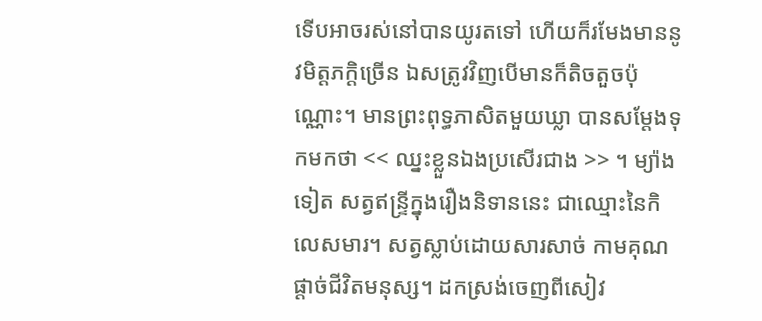ទើបអាចរស់នៅបានយូរតទៅ ហើយក៏រមែងមាននូវមិត្តភក្តិច្រើន ឯសត្រូវវិញបើមានក៏តិចតួចប៉ុណ្ណោះ។ មានព្រះពុទ្ធភាសិតមួយឃ្លា បានសម្ដែងទុកមកថា << ឈ្នះខ្លួនឯងប្រសើរជាង >> ។ ម្យ៉ាងទៀត សត្វឥន្ទ្រីក្នុងរឿងនិទាននេះ ជាឈ្មោះនៃកិលេសមារ។ សត្វស្លាប់ដោយសារសាច់ កាមគុណផ្ដាច់ជីវិតមនុស្ស។ ដកស្រង់ចេញពីសៀវ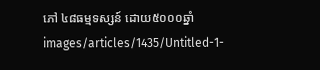ភៅ ៤៨ធម្មទស្សន៍ ដោយ៥០០០ឆ្នាំ
images/articles/1435/Untitled-1-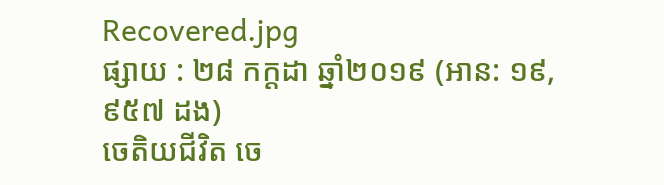Recovered.jpg
ផ្សាយ : ២៨ កក្តដា ឆ្នាំ២០១៩ (អាន: ១៩,៩៥៧ ដង)
ចេតិយជីវិត ចេ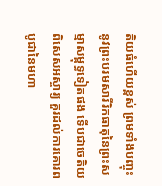តិយធំហើយខ្ពស់ ព្រមទាំងបញ្ចុះនូវព្រះបរមសារីរិកធាតុនៃព្រះសម្មាសម្ពុទ្ធទៀតផង ទើបជាចេតិយពិសេសអស្ចារ្យ គួរដល់ការគោរពបូជានៃមហា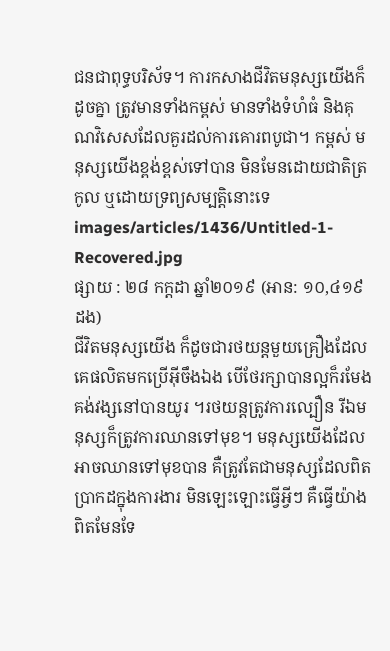ជនជាពុទ្ធបរិស័ទ។ ការកសាងជីវិតមនុស្សយើងក៏ដូចគ្នា ត្រូវមានទាំងកម្ពស់ មានទាំងទំហំធំ និងគុណវិសេសដែលគួរដល់ការគោរពបូជា។ កម្ពស់ មនុស្សយើងខ្ពង់ខ្ពស់ទៅបាន មិនមែនដោយជាតិត្រកូល ឬដោយទ្រព្យសម្បត្តិនោះទេ
images/articles/1436/Untitled-1-Recovered.jpg
ផ្សាយ : ២៨ កក្តដា ឆ្នាំ២០១៩ (អាន: ១០,៤១៩ ដង)
ជីវិតមនុស្សយើង ក៏ដូចជារថយន្តមួយគ្រឿងដែលគេផលិតមកប្រើអ៊ីចឹងឯង បើថែរក្សាបានល្អក៏រមែងគង់វង្សនៅបានយូរ ។រថយន្តត្រូវការល្បឿន រីឯមនុស្សក៏ត្រូវការឈានទៅមុខ។ មនុស្សយើងដែលអាចឈានទៅមុខបាន គឺត្រូវតែជាមនុស្សដែលពិតប្រាកដក្នុងការងារ មិនឡេះឡោះធ្វើអ្វីៗ គឺធ្វើយ៉ាងពិតមែនទែ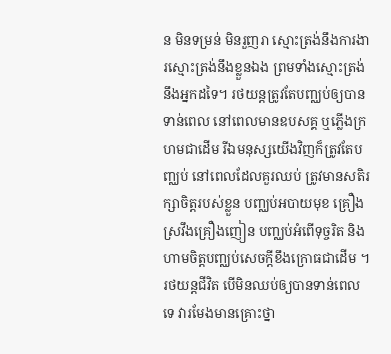ន មិនទម្រន់ មិនរួញរា ស្មោះត្រង់នឹងការងារស្មោះត្រង់នឹងខ្លួនឯង ព្រមទាំងស្មោះត្រង់នឹងអ្នកដទៃ។ រថយន្តត្រូវតែបញ្ឈប់ឲ្យបានទាន់ពេល នៅពេលមានឧបសគ្គ ឬភ្លើងក្រហមជាដើម រីឯមនុស្សយើងវិញក៏ត្រូវតែបញ្ឈប់ នៅពេលដែលគួរឈប់ ត្រូវមានសតិរក្សាចិត្តរបស់ខ្លួន បញ្ឈប់អបាយមុខ គ្រឿងស្រវឹងគ្រឿងញៀន បញ្ឈប់អំពើទុច្ចរិត និងហាមចិត្តបញ្ឈប់សេចក្ដីខឹងក្រោធជាដើម ។រថយន្តជីវិត បើមិនឈប់ឲ្យបានទាន់ពេលទេ វារមែងមានគ្រោះថ្នា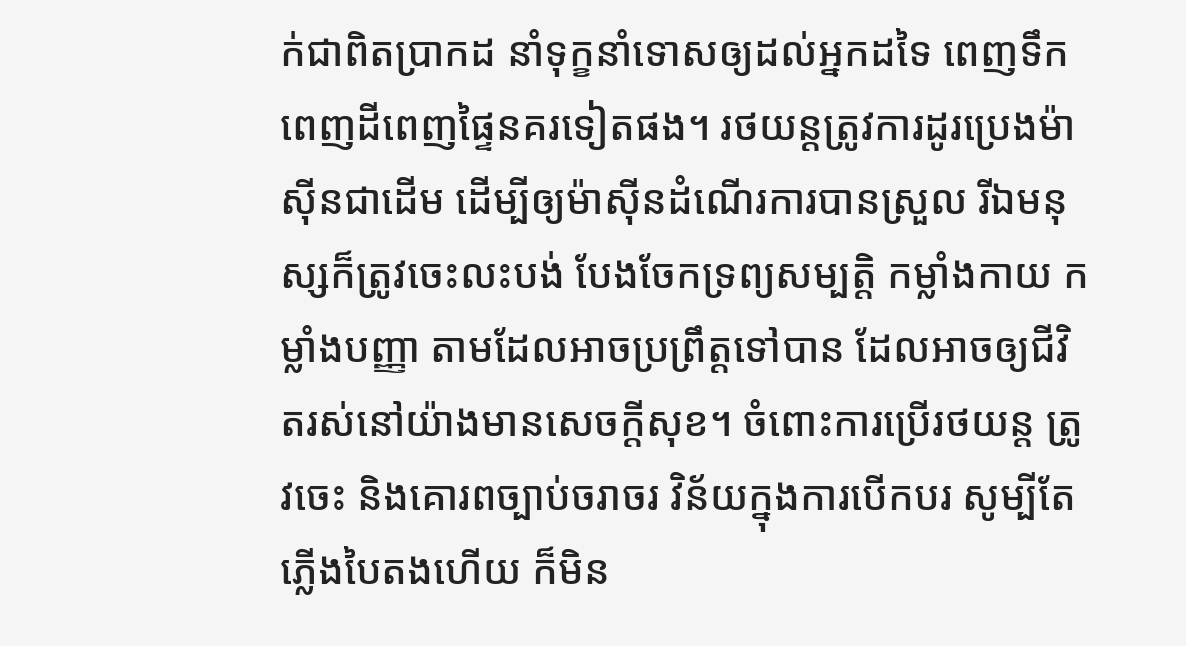ក់ជាពិតប្រាកដ នាំទុក្ខនាំទោសឲ្យដល់អ្នកដទៃ ពេញទឹកពេញដីពេញផ្ទៃនគរទៀតផង។ រថយន្តត្រូវការដូរប្រេងម៉ាស៊ីនជាដើម ដើម្បីឲ្យម៉ាស៊ីនដំណើរការបានស្រួល រីឯមនុស្សក៏ត្រូវចេះលះបង់ បែងចែកទ្រព្យសម្បត្តិ កម្លាំងកាយ កម្លាំងបញ្ញា តាមដែលអាចប្រព្រឹត្តទៅបាន ដែលអាចឲ្យជីវិតរស់នៅយ៉ាងមានសេចក្ដីសុខ។ ចំពោះការប្រើរថយន្ត ត្រូវចេះ និងគោរពច្បាប់ចរាចរ វិន័យក្នុងការបើកបរ សូម្បីតែភ្លើងបៃតងហើយ ក៏មិន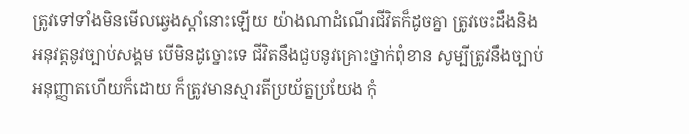ត្រូវទៅទាំងមិនមើលឆ្វេងស្ដាំនោះឡើយ យ៉ាងណាដំណើរជីវិតក៏ដូចគ្នា ត្រូវចេះដឹងនិងអនុវត្តនូវច្បាប់សង្គម បើមិនដូច្នោះទេ ជីវិតនឹងជួបនូវគ្រោះថ្នាក់ពុំខាន សូម្បីត្រូវនឹងច្បាប់អនុញ្ញាតហើយក៏ដោយ ក៏ត្រូវមានស្មារតីប្រយ័ត្នប្រយែង កុំ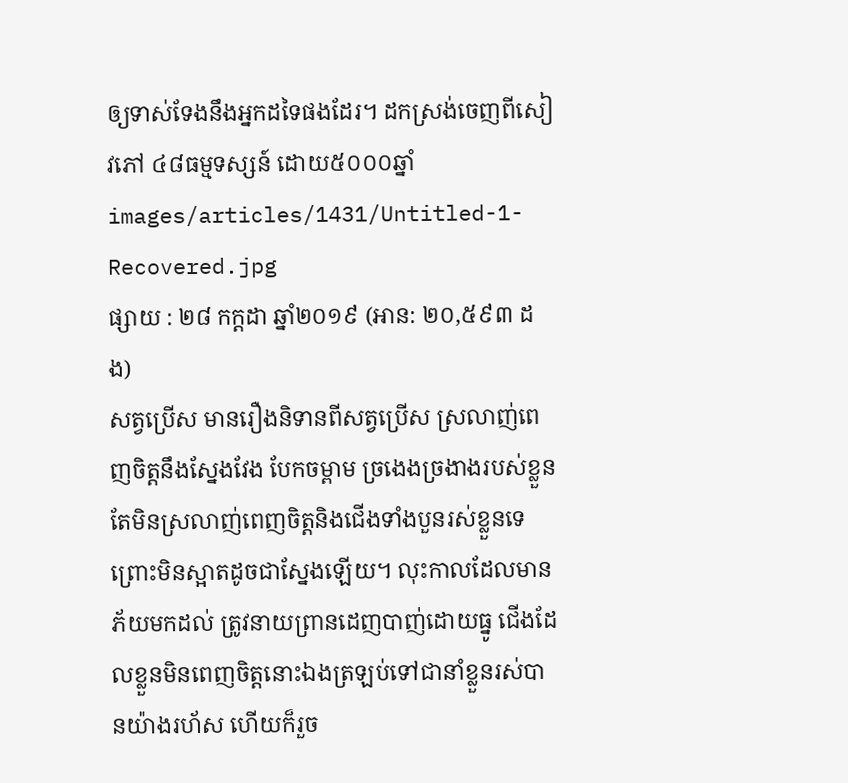ឲ្យទាស់ទែងនឹងអ្នកដទៃផងដែរ។ ដកស្រង់ចេញពីសៀវភៅ ៤៨ធម្មទស្សន៍ ដោយ៥០០០ឆ្នាំ
images/articles/1431/Untitled-1-Recovered.jpg
ផ្សាយ : ២៨ កក្តដា ឆ្នាំ២០១៩ (អាន: ២០,៥៩៣ ដង)
សត្វប្រើស មានរឿងនិទានពីសត្វប្រើស ស្រលាញ់ពេញចិត្តនឹងស្នែងវែង បែកចម្ពាម ច្រងេងច្រងាងរបស់ខ្លួន តែមិនស្រលាញ់ពេញចិត្តនិងជើងទាំងបួនរស់ខ្លួនទេ ព្រោះមិនស្អាតដូចជាស្នែងឡើយ។ លុះកាលដែលមានភ័យមកដល់ ត្រូវនាយព្រានដេញបាញ់ដោយធ្នូ ជើងដែលខ្លួនមិនពេញចិត្តនោះឯងត្រឡប់ទៅជានាំខ្លួនរស់បានយ៉ាងរហ័ស ហើយក៏រួច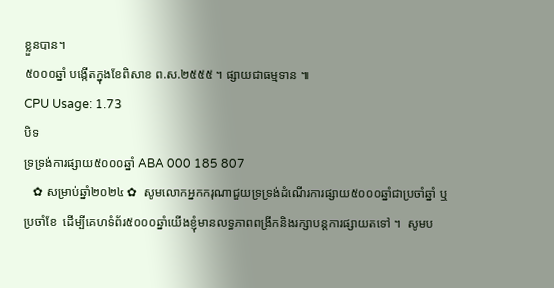ខ្លួនបាន។
៥០០០ឆ្នាំ បង្កើតក្នុងខែពិសាខ ព.ស.២៥៥៥ ។ ផ្សាយជាធម្មទាន ៕
CPU Usage: 1.73
បិទ
ទ្រទ្រង់ការផ្សាយ៥០០០ឆ្នាំ ABA 000 185 807
   ✿ សម្រាប់ឆ្នាំ២០២៤ ✿  សូមលោកអ្នកករុណាជួយទ្រទ្រង់ដំណើរការផ្សាយ៥០០០ឆ្នាំជាប្រចាំឆ្នាំ ឬប្រចាំខែ  ដើម្បីគេហទំព័រ៥០០០ឆ្នាំយើងខ្ញុំមានលទ្ធភាពពង្រីកនិងរក្សាបន្តការផ្សាយតទៅ ។  សូមប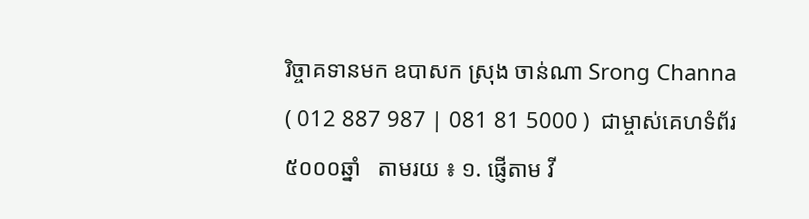រិច្ចាគទានមក ឧបាសក ស្រុង ចាន់ណា Srong Channa ( 012 887 987 | 081 81 5000 )  ជាម្ចាស់គេហទំព័រ៥០០០ឆ្នាំ   តាមរយ ៖ ១. ផ្ញើតាម វី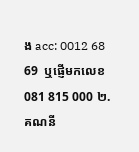ង acc: 0012 68 69  ឬផ្ញើមកលេខ 081 815 000 ២. គណនី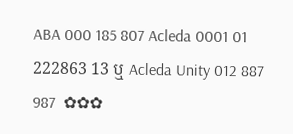ABA 000 185 807 Acleda 0001 01 222863 13 ឬ Acleda Unity 012 887 987  ✿✿✿